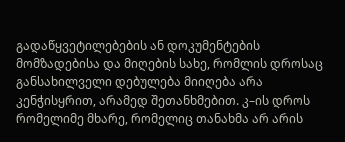გადაწყვეტილებების ან დოკუმენტების მომზადებისა და მიღების სახე, რომლის დროსაც განსახილველი დებულება მიიღება არა კენჭისყრით, არამედ შეთანხმებით. კ–ის დროს რომელიმე მხარე, რომელიც თანახმა არ არის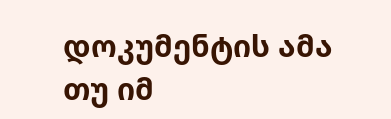დოკუმენტის ამა თუ იმ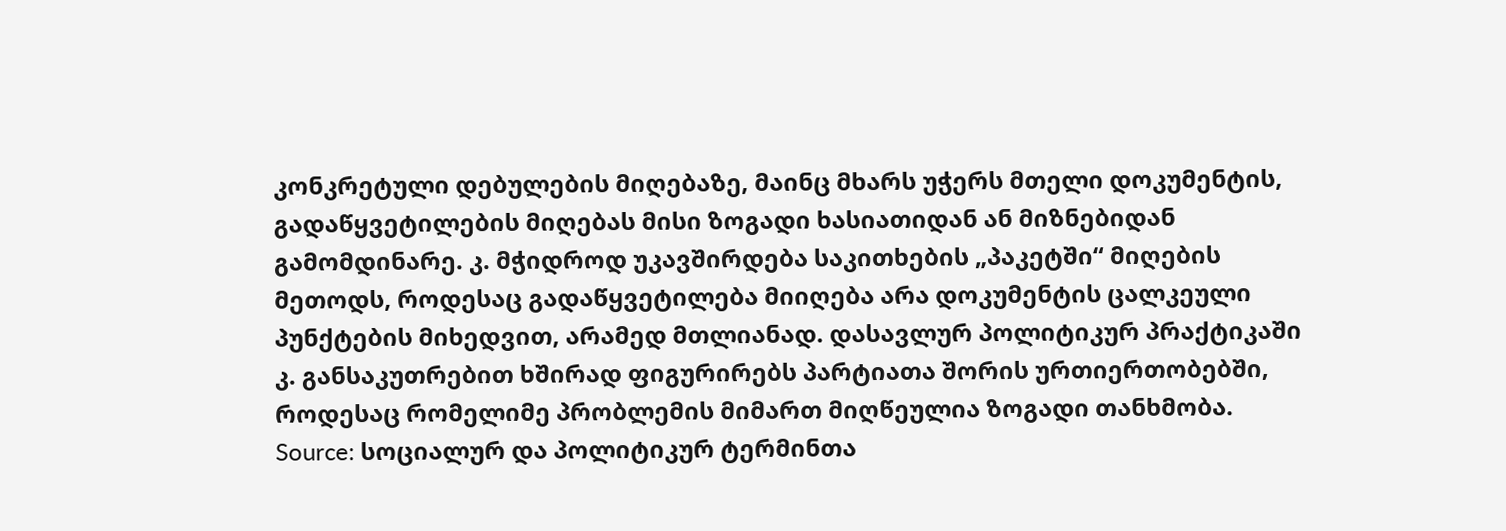კონკრეტული დებულების მიღებაზე, მაინც მხარს უჭერს მთელი დოკუმენტის, გადაწყვეტილების მიღებას მისი ზოგადი ხასიათიდან ან მიზნებიდან გამომდინარე. კ. მჭიდროდ უკავშირდება საკითხების „პაკეტში“ მიღების მეთოდს, როდესაც გადაწყვეტილება მიიღება არა დოკუმენტის ცალკეული პუნქტების მიხედვით, არამედ მთლიანად. დასავლურ პოლიტიკურ პრაქტიკაში კ. განსაკუთრებით ხშირად ფიგურირებს პარტიათა შორის ურთიერთობებში, როდესაც რომელიმე პრობლემის მიმართ მიღწეულია ზოგადი თანხმობა.
Source: სოციალურ და პოლიტიკურ ტერმინთა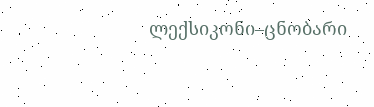ლექსიკონი–ცნობარი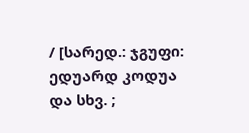/ [სარედ.: ჯგუფი: ედუარდ კოდუა და სხვ. ;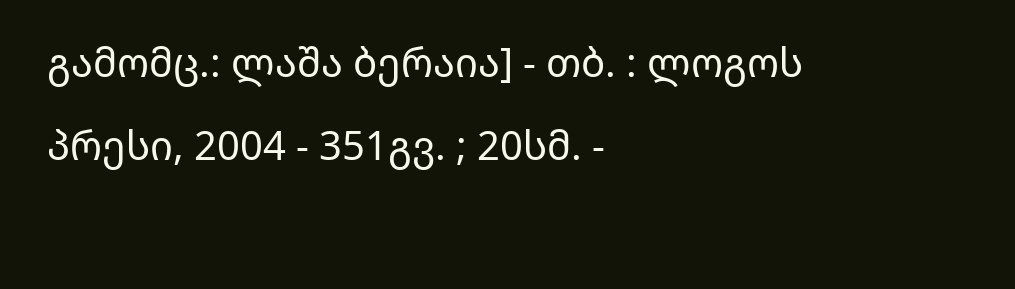გამომც.: ლაშა ბერაია] - თბ. : ლოგოს პრესი, 2004 - 351გვ. ; 20სმ. -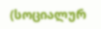(სოციალურ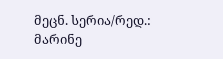მეცნ. სერია/რედ.: მარინე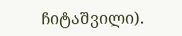ჩიტაშვილი).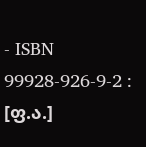- ISBN 99928-926-9-2 : [ფ.ა.]